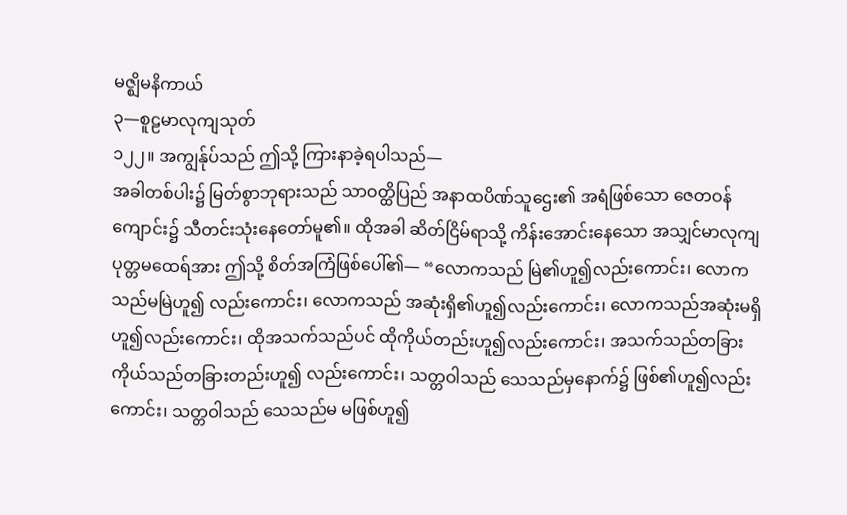မဇ္ဈိမနိကာယ်
၃—စူဠမာလုကျသုတ်
၁၂၂။ အကျွန်ုပ်သည် ဤသို့ ကြားနာခဲ့ရပါသည်—
အခါတစ်ပါး၌ မြတ်စွာဘုရားသည် သာဝတ္ထိပြည် အနာထပိဏ်သူဌေး၏ အရံဖြစ်သော ဇေတဝန်ကျောင်း၌ သီတင်းသုံးနေတော်မူ၏။ ထိုအခါ ဆိတ်ငြိမ်ရာသို့ ကိန်းအောင်းနေသော အသျှင်မာလုကျပုတ္တမထေရ်အား ဤသို့ စိတ်အကြံဖြစ်ပေါ်၏— “လောကသည် မြဲ၏ဟူ၍လည်းကောင်း၊ လောကသည်မမြဲဟူ၍ လည်းကောင်း၊ လောကသည် အဆုံးရှိ၏ဟူ၍လည်းကောင်း၊ လောကသည်အဆုံးမရှိဟူ၍လည်းကောင်း၊ ထိုအသက်သည်ပင် ထိုကိုယ်တည်းဟူ၍လည်းကောင်း၊ အသက်သည်တခြားကိုယ်သည်တခြားတည်းဟူ၍ လည်းကောင်း၊ သတ္တဝါသည် သေသည်မှနောက်၌ ဖြစ်၏ဟူ၍လည်းကောင်း၊ သတ္တဝါသည် သေသည်မ မဖြစ်ဟူ၍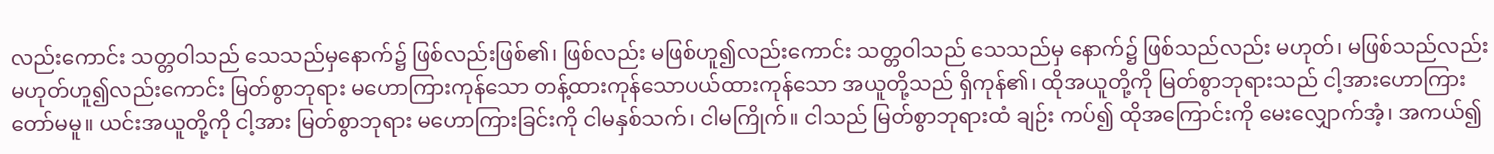လည်းကောင်း သတ္တဝါသည် သေသည်မှနောက်၌ ဖြစ်လည်းဖြစ်၏၊ ဖြစ်လည်း မဖြစ်ဟူ၍လည်းကောင်း သတ္တဝါသည် သေသည်မှ နောက်၌ ဖြစ်သည်လည်း မဟုတ်၊ မဖြစ်သည်လည်း မဟုတ်ဟူ၍လည်းကောင်း မြတ်စွာဘုရား မဟောကြားကုန်သော တန့်ထားကုန်သောပယ်ထားကုန်သော အယူတို့သည် ရှိကုန်၏၊ ထိုအယူတို့ကို မြတ်စွာဘုရားသည် ငါ့အားဟောကြားတော်မမူ။ ယင်းအယူတို့ကို ငါ့အား မြတ်စွာဘုရား မဟောကြားခြင်းကို ငါမနှစ်သက်၊ ငါမကြိုက်။ ငါသည် မြတ်စွာဘုရားထံ ချဉ်း ကပ်၍ ထိုအကြောင်းကို မေးလျှောက်အံ့၊ အကယ်၍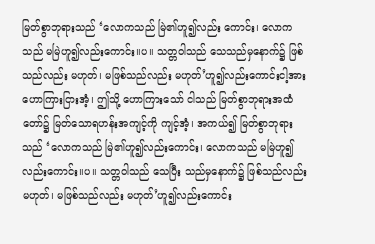မြတ်စွာဘုရားသည် ‘လောကသည် မြဲ၏ဟူ၍လည်း ကောင်း၊ လောကသည် မမြဲဟူ၍လည်းကောင်း။ပ။ သတ္တဝါသည် သေသည်မှနောက်၌ ဖြစ်သည်လည်း မဟုတ်၊ မဖြစ်သည်လည်း မဟုတ်’ဟူ၍လည်းကောင်းငါ့အား ဟောကြားငြားအံ့၊ ဤသို့ ဟောကြားသော် ငါသည် မြတ်စွာဘုရားအထံတော်၌ မြတ်သောရဟန်းအကျင့်ကို ကျင့်အံ့၊ အကယ်၍ မြတ်စွာဘုရားသည် ‘လောကသည် မြဲ၏ဟူ၍လည်းကောင်း၊ လောကသည် မမြဲဟူ၍လည်းကောင်း။ပ။ သတ္တဝါသည် သေပြီး သည်မှနောက်၌ ဖြစ်သည်လည်း မဟုတ်၊ မဖြစ်သည်လည်း မဟုတ်’ဟူ၍လည်းကောင်း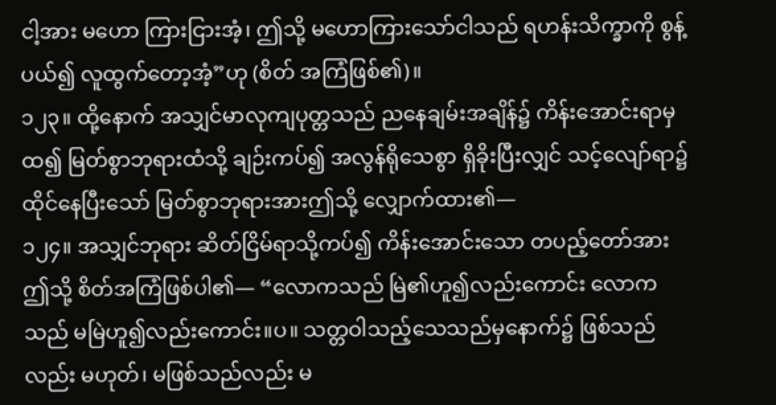ငါ့အား မဟော ကြားငြားအံ့၊ ဤသို့ မဟောကြားသော်ငါသည် ရဟန်းသိက္ခာကို စွန့်ပယ်၍ လူထွက်တော့အံ့”ဟု (စိတ် အကြံဖြစ်၏)။
၁၂၃။ ထို့နောက် အသျှင်မာလုကျပုတ္တသည် ညနေချမ်းအချိန်၌ ကိန်းအောင်းရာမှထ၍ မြတ်စွာဘုရားထံသို့ ချဉ်းကပ်၍ အလွန်ရိုသေစွာ ရှိခိုးပြီးလျှင် သင့်လျော်ရာ၌ ထိုင်နေပြီးသော် မြတ်စွာဘုရားအားဤသို့ လျှောက်ထား၏—
၁၂၄။ အသျှင်ဘုရား ဆိတ်ငြိမ်ရာသို့ကပ်၍ ကိန်းအောင်းသော တပည့်တော်အား ဤသို့ စိတ်အကြံဖြစ်ပါ၏— “လောကသည် မြဲ၏ဟူ၍လည်းကောင်း လောကသည် မမြဲဟူ၍လည်းကောင်း။ပ။ သတ္တဝါသည့်သေသည်မှနောက်၌ ဖြစ်သည်လည်း မဟုတ်၊ မဖြစ်သည်လည်း မ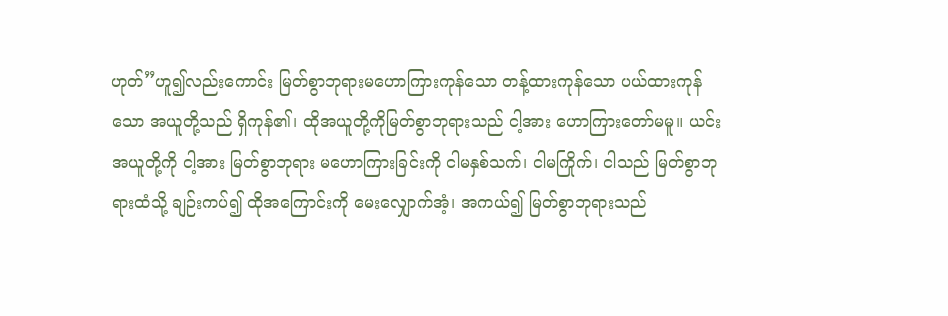ဟုတ်”ဟူ၍လည်းကောင်း မြတ်စွာဘုရားမဟောကြားကုန်သော တန့်ထားကုန်သော ပယ်ထားကုန်သော အယူတို့သည် ရှိကုန်၏၊ ထိုအယူတို့ကိုမြတ်စွာဘုရားသည် ငါ့အား ဟောကြားတော်မမူ။ ယင်းအယူတို့ကို ငါ့အား မြတ်စွာဘုရား မဟောကြားခြင်းကို ငါမနှစ်သက်၊ ငါမကြိုက်၊ ငါသည် မြတ်စွာဘုရားထံသို့ ချဉ်းကပ်၍ ထိုအကြောင်းကို မေးလျှောက်အံ့၊ အကယ်၍ မြတ်စွာဘုရားသည်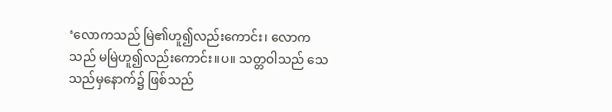‘လောကသည် မြဲ၏ဟူ၍လည်းကောင်း၊ လောကသည် မမြဲဟူ၍လည်းကောင်း။ပ။ သတ္တဝါသည် သေသည်မှနောက်၌ ဖြစ်သည်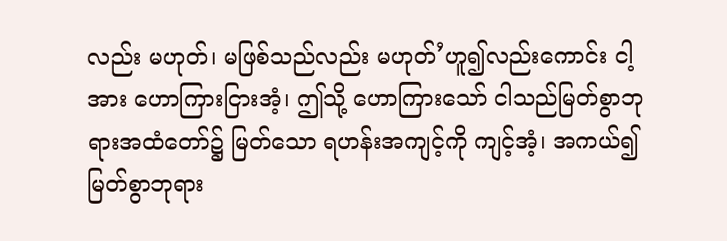လည်း မဟုတ်၊ မဖြစ်သည်လည်း မဟုတ်’ဟူ၍လည်းကောင်း ငါ့အား ဟောကြားငြားအံ့၊ ဤသို့ ဟောကြားသော် ငါသည်မြတ်စွာဘုရားအထံတော်၌ မြတ်သော ရဟန်းအကျင့်ကို ကျင့်အံ့၊ အကယ်၍ မြတ်စွာဘုရား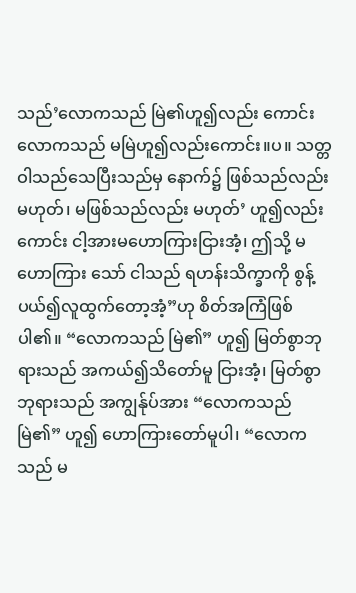သည်’လောကသည် မြဲ၏ဟူ၍လည်း ကောင်း လောကသည် မမြဲဟူ၍လည်းကောင်း။ပ။ သတ္တဝါသည်သေပြီးသည်မှ နောက်၌ ဖြစ်သည်လည်း မဟုတ်၊ မဖြစ်သည်လည်း မဟုတ်’ ဟူ၍လည်းကောင်း ငါ့အားမဟောကြားငြားအံ့၊ ဤသို့ မဟောကြား သော် ငါသည် ရဟန်းသိက္ခာကို စွန့်ပယ်၍လူထွက်တော့အံ့”ဟု စိတ်အကြံဖြစ်ပါ၏။ “လောကသည် မြဲ၏” ဟူ၍ မြတ်စွာဘုရားသည် အကယ်၍သိတော်မူ ငြားအံ့၊ မြတ်စွာဘုရားသည် အကျွန်ုပ်အား “လောကသည် မြဲ၏” ဟူ၍ ဟောကြားတော်မူပါ၊ “လောကသည် မ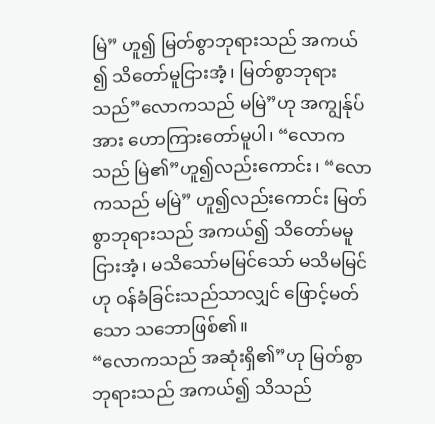မြဲ” ဟူ၍ မြတ်စွာဘုရားသည် အကယ် ၍ သိတော်မူငြားအံ့၊ မြတ်စွာဘုရားသည်”လောကသည် မမြဲ”ဟု အကျွန်ုပ်အား ဟောကြားတော်မူပါ၊ “လောကသည် မြဲ၏”ဟူ၍လည်းကောင်း၊ “လောကသည် မမြဲ” ဟူ၍လည်းကောင်း မြတ်စွာဘုရားသည် အကယ်၍ သိတော်မမူငြားအံ့၊ မသိသော်မမြင်သော် မသိမမြင်ဟု ဝန်ခံခြင်းသည်သာလျှင် ဖြောင့်မတ်သော သဘောဖြစ်၏။
“လောကသည် အဆုံးရှိ၏”ဟု မြတ်စွာဘုရားသည် အကယ်၍ သိသည်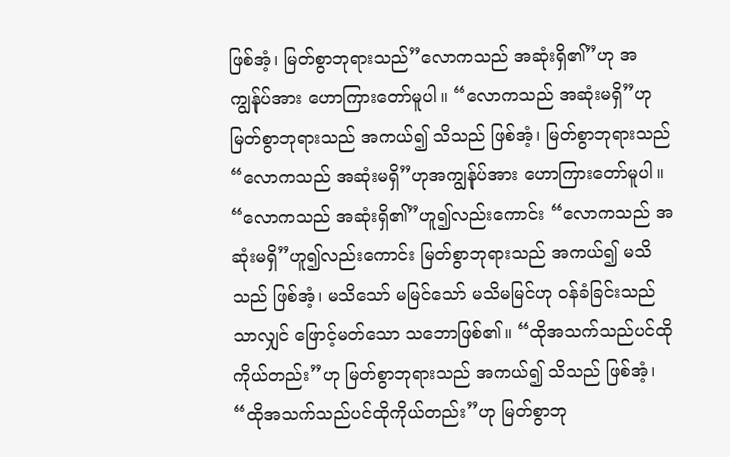ဖြစ်အံ့၊ မြတ်စွာဘုရားသည်”လောကသည် အဆုံးရှိ၏”ဟု အကျွန်ုပ်အား ဟောကြားတော်မူပါ။ “လောကသည် အဆုံးမရှိ”ဟုမြတ်စွာဘုရားသည် အကယ်၍ သိသည် ဖြစ်အံ့၊ မြတ်စွာဘုရားသည် “လောကသည် အဆုံးမရှိ”ဟုအကျွန်ုပ်အား ဟောကြားတော်မူပါ။ “လောကသည် အဆုံးရှိ၏”ဟူ၍လည်းကောင်း “လောကသည် အဆုံးမရှိ”ဟူ၍လည်းကောင်း မြတ်စွာဘုရားသည် အကယ်၍ မသိသည် ဖြစ်အံ့၊ မသိသော် မမြင်သော် မသိမမြင်ဟု ဝန်ခံခြင်းသည်သာလျှင် ဖြောင့်မတ်သော သဘောဖြစ်၏။ “ထိုအသက်သည်ပင်ထိုကိုယ်တည်း”ဟု မြတ်စွာဘုရားသည် အကယ်၍ သိသည် ဖြစ်အံ့၊ “ထိုအသက်သည်ပင်ထိုကိုယ်တည်း”ဟု မြတ်စွာဘု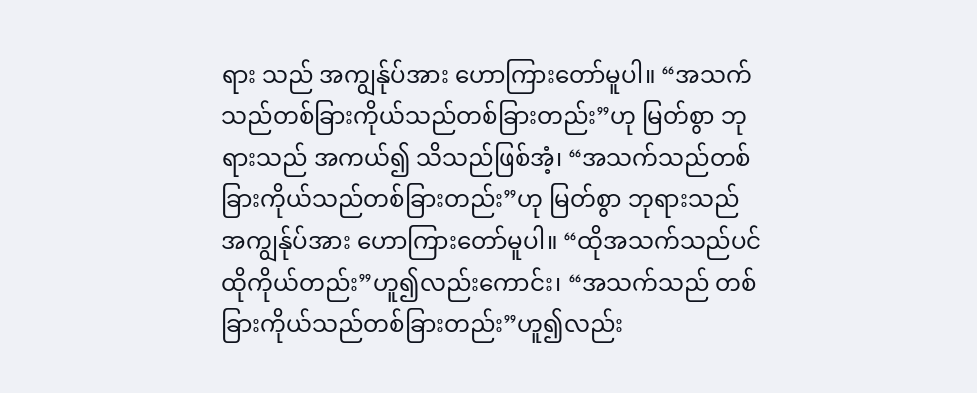ရား သည် အကျွန်ုပ်အား ဟောကြားတော်မူပါ။ “အသက်သည်တစ်ခြားကိုယ်သည်တစ်ခြားတည်း”ဟု မြတ်စွာ ဘုရားသည် အကယ်၍ သိသည်ဖြစ်အံ့၊ “အသက်သည်တစ်ခြားကိုယ်သည်တစ်ခြားတည်း”ဟု မြတ်စွာ ဘုရားသည် အကျွန်ုပ်အား ဟောကြားတော်မူပါ။ “ထိုအသက်သည်ပင် ထိုကိုယ်တည်း”ဟူ၍လည်းကောင်း၊ “အသက်သည် တစ်ခြားကိုယ်သည်တစ်ခြားတည်း”ဟူ၍လည်း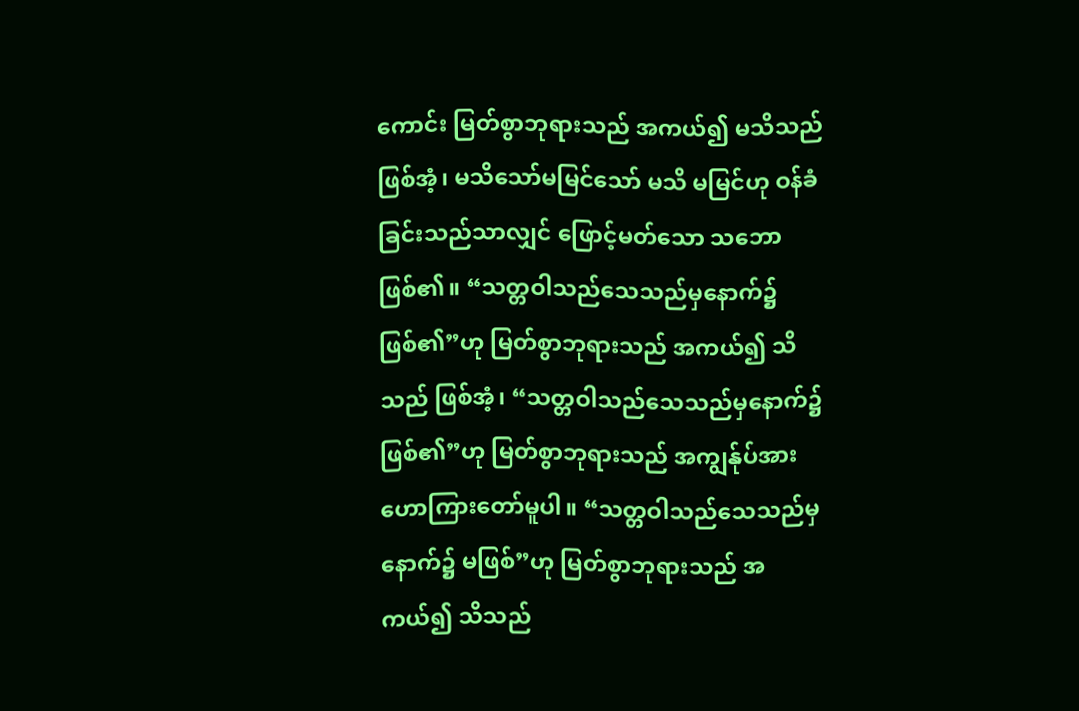ကောင်း မြတ်စွာဘုရားသည် အကယ်၍ မသိသည်ဖြစ်အံ့၊ မသိသော်မမြင်သော် မသိ မမြင်ဟု ဝန်ခံခြင်းသည်သာလျှင် ဖြောင့်မတ်သော သဘော ဖြစ်၏။ “သတ္တဝါသည်သေသည်မှနောက်၌ ဖြစ်၏”ဟု မြတ်စွာဘုရားသည် အကယ်၍ သိသည် ဖြစ်အံ့၊ “သတ္တဝါသည်သေသည်မှနောက်၌ ဖြစ်၏”ဟု မြတ်စွာဘုရားသည် အကျွန်ုပ်အား ဟောကြားတော်မူပါ။ “သတ္တဝါသည်သေသည်မှနောက်၌ မဖြစ်”ဟု မြတ်စွာဘုရားသည် အကယ်၍ သိသည်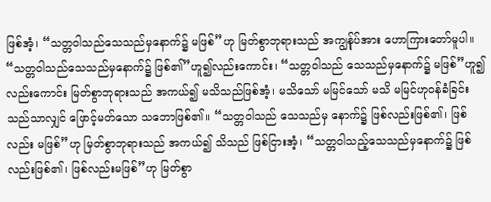ဖြစ်အံ့၊ “သတ္တဝါသည်သေသည်မှနောက်၌ မဖြစ်”ဟု မြတ်စွာဘုရားသည် အကျွန်ုပ်အား ဟောကြားတော်မူပါ။ “သတ္တဝါသည်သေသည်မှနောက်၌ ဖြစ်၏”ဟူ၍လည်းကောင်း၊ “သတ္တဝါသည် သေသည်မှနောက်၌ မဖြစ်”ဟူ၍လည်းကောင်း မြတ်စွာဘုရားသည် အကယ်၍ မသိသည်ဖြစ်အံ့၊ မသိသော် မမြင်သော် မသိ မမြင်ဟုဝန်ခံခြင်းသည်သာလျှင် ဖြောင့်မတ်သော သဘောဖြစ်၏။ “သတ္တဝါသည် သေသည်မှ နောက်၌ ဖြစ်လည်းဖြစ်၏၊ ဖြစ်လည်း မဖြစ်”ဟု မြတ်စွာဘုရားသည် အကယ်၍ သိသည် ဖြစ်ငြားအံ့၊ “သတ္တဝါသည့်သေသည်မှနောက်၌ ဖြစ်လည်းဖြစ်၏၊ ဖြစ်လည်းမဖြစ်”ဟု မြတ်စွာ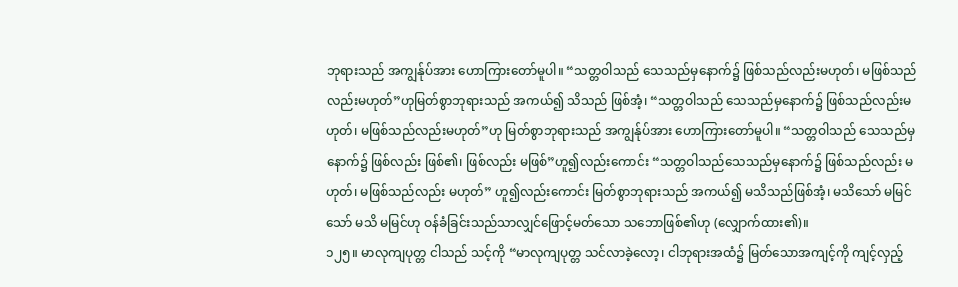ဘုရားသည် အကျွန်ုပ်အား ဟောကြားတော်မူပါ။ “သတ္တဝါသည် သေသည်မှနောက်၌ ဖြစ်သည်လည်းမဟုတ်၊ မဖြစ်သည်လည်းမဟုတ်”ဟုမြတ်စွာဘုရားသည် အကယ်၍ သိသည် ဖြစ်အံ့၊ “သတ္တဝါသည် သေသည်မှနောက်၌ ဖြစ်သည်လည်းမဟုတ်၊ မဖြစ်သည်လည်းမဟုတ်”ဟု မြတ်စွာဘုရားသည် အကျွန်ုပ်အား ဟောကြားတော်မူပါ။ “သတ္တဝါသည် သေသည်မှနောက်၌ ဖြစ်လည်း ဖြစ်၏၊ ဖြစ်လည်း မဖြစ်”ဟူ၍လည်းကောင်း “သတ္တဝါသည်သေသည်မှနောက်၌ ဖြစ်သည်လည်း မဟုတ်၊ မဖြစ်သည်လည်း မဟုတ်” ဟူ၍လည်းကောင်း မြတ်စွာဘုရားသည် အကယ်၍ မသိသည်ဖြစ်အံ့၊ မသိသော် မမြင်သော် မသိ မမြင်ဟု ဝန်ခံခြင်းသည်သာလျှင်ဖြောင့်မတ်သော သဘောဖြစ်၏ဟု (လျှောက်ထား၏)။
၁၂၅။ မာလုကျပုတ္တ ငါသည် သင့်ကို “မာလုကျပုတ္တ သင်လာခဲ့လော့၊ ငါဘုရားအထံ၌ မြတ်သောအကျင့်ကို ကျင့်လှည့်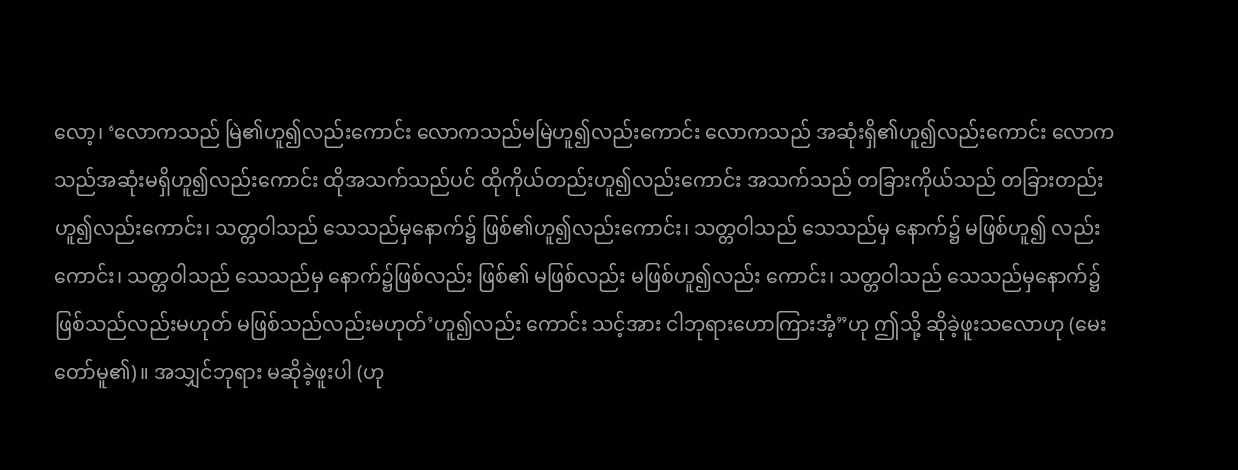လော့၊ ‘လောကသည် မြဲ၏ဟူ၍လည်းကောင်း လောကသည်မမြဲဟူ၍လည်းကောင်း လောကသည် အဆုံးရှိ၏ဟူ၍လည်းကောင်း လောကသည်အဆုံးမရှိဟူ၍လည်းကောင်း ထိုအသက်သည်ပင် ထိုကိုယ်တည်းဟူ၍လည်းကောင်း အသက်သည် တခြားကိုယ်သည် တခြားတည်းဟူ၍လည်းကောင်း၊ သတ္တဝါသည် သေသည်မှနောက်၌ ဖြစ်၏ဟူ၍လည်းကောင်း၊ သတ္တဝါသည် သေသည်မှ နောက်၌ မဖြစ်ဟူ၍ လည်းကောင်း၊ သတ္တဝါသည် သေသည်မှ နောက်၌ဖြစ်လည်း ဖြစ်၏ မဖြစ်လည်း မဖြစ်ဟူ၍လည်း ကောင်း၊ သတ္တဝါသည် သေသည်မှနောက်၌ဖြစ်သည်လည်းမဟုတ် မဖြစ်သည်လည်းမဟုတ်’ဟူ၍လည်း ကောင်း သင့်အား ငါဘုရားဟောကြားအံ့”ဟု ဤသို့ ဆိုခဲ့ဖူးသလောဟု (မေးတော်မူ၏)။ အသျှင်ဘုရား မဆိုခဲ့ဖူးပါ (ဟု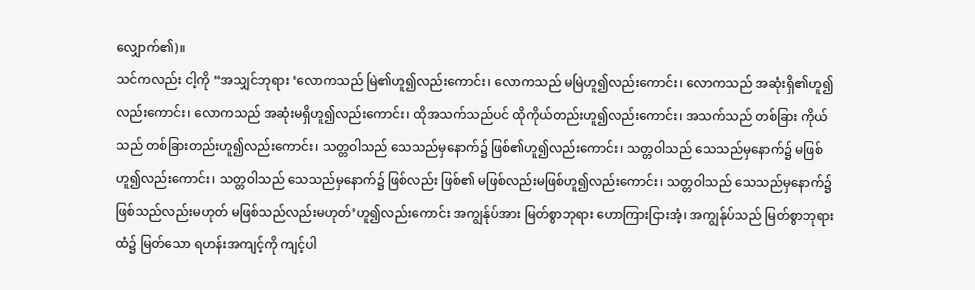လျှောက်၏)။
သင်ကလည်း ငါ့ကို “အသျှင်ဘုရား ‘လောကသည် မြဲ၏ဟူ၍လည်းကောင်း၊ လောကသည် မမြဲဟူ၍လည်းကောင်း၊ လောကသည် အဆုံးရှိ၏ဟူ၍လည်းကောင်း၊ လောကသည် အဆုံးမရှိဟူ၍လည်းကောင်း၊ ထိုအသက်သည်ပင် ထိုကိုယ်တည်းဟူ၍လည်းကောင်း၊ အသက်သည် တစ်ခြား ကိုယ်သည် တစ်ခြားတည်းဟူ၍လည်းကောင်း၊ သတ္တဝါသည် သေသည်မှနောက်၌ ဖြစ်၏ဟူ၍လည်းကောင်း၊ သတ္တဝါသည် သေသည်မှနောက်၌ မဖြစ်ဟူ၍လည်းကောင်း၊ သတ္တဝါသည် သေသည်မှနောက်၌ ဖြစ်လည်း ဖြစ်၏ မဖြစ်လည်းမဖြစ်ဟူ၍လည်းကောင်း၊ သတ္တဝါသည် သေသည်မှနောက်၌ ဖြစ်သည်လည်းမဟုတ် မဖြစ်သည်လည်းမဟုတ်’ဟူ၍လည်းကောင်း အကျွန်ုပ်အား မြတ်စွာဘုရား ဟောကြားငြားအံ့၊ အကျွန်ုပ်သည် မြတ်စွာဘုရားထံ၌ မြတ်သော ရဟန်းအကျင့်ကို ကျင့်ပါ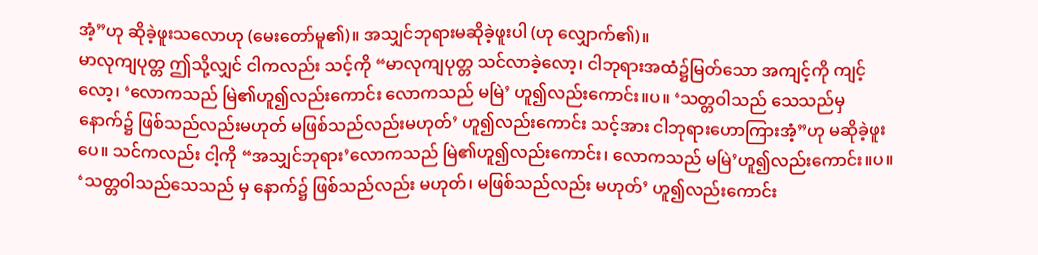အံ့”ဟု ဆိုခဲ့ဖူးသလောဟု (မေးတော်မူ၏)။ အသျှင်ဘုရားမဆိုခဲ့ဖူးပါ (ဟု လျှောက်၏)။
မာလုကျပုတ္တ ဤသို့လျှင် ငါကလည်း သင့်ကို “မာလုကျပုတ္တ သင်လာခဲ့လော့၊ ငါဘုရားအထံ၌မြတ်သော အကျင့်ကို ကျင့်လော့၊ ‘လောကသည် မြဲ၏ဟူ၍လည်းကောင်း လောကသည် မမြဲ’ ဟူ၍လည်းကောင်း။ပ။ ‘သတ္တဝါသည် သေသည်မှနောက်၌ ဖြစ်သည်လည်းမဟုတ် မဖြစ်သည်လည်းမဟုတ်’ ဟူ၍လည်းကောင်း သင့်အား ငါဘုရားဟောကြားအံ့”ဟု မဆိုခဲ့ဖူးပေ။ သင်ကလည်း ငါ့ကို “အသျှင်ဘုရား’လောကသည် မြဲ၏ဟူ၍လည်းကောင်း၊ လောကသည် မမြဲ’ဟူ၍လည်းကောင်း။ပ။ ‘သတ္တဝါသည်သေသည် မှ နောက်၌ ဖြစ်သည်လည်း မဟုတ်၊ မဖြစ်သည်လည်း မဟုတ်’ ဟူ၍လည်းကောင်း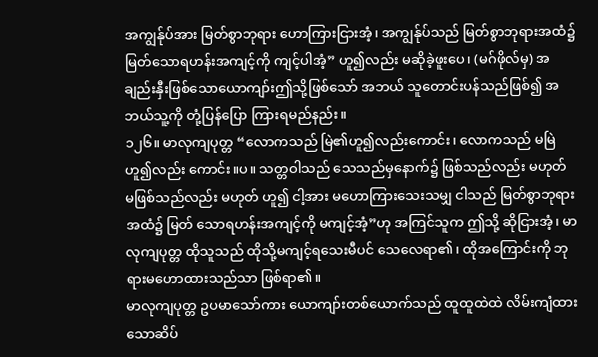အကျွန်ုပ်အား မြတ်စွာဘုရား ဟောကြားငြားအံ့၊ အကျွန်ုပ်သည် မြတ်စွာဘုရားအထံ၌ မြတ်သောရဟန်းအကျင့်ကို ကျင့်ပါအံ့” ဟူ၍လည်း မဆိုခဲ့ဖူးပေ၊ (မဂ်ဖိုလ်မှ) အချည်းနှီးဖြစ်သောယောကျာ်းဤသို့ဖြစ်သော် အဘယ် သူတောင်းပန်သည်ဖြစ်၍ အဘယ်သူ့ကို တုံ့ပြန်ပြော ကြားရမည်နည်း။
၁၂၆။ မာလုကျပုတ္တ “လောကသည် မြဲ၏ဟူ၍လည်းကောင်း၊ လောကသည် မမြဲဟူ၍လည်း ကောင်း။ပ။ သတ္တဝါသည် သေသည်မှနောက်၌ ဖြစ်သည်လည်း မဟုတ် မဖြစ်သည်လည်း မဟုတ် ဟူ၍ ငါ့အား မဟောကြားသေးသမျှ ငါသည် မြတ်စွာဘုရားအထံ၌ မြတ် သောရဟန်းအကျင့်ကို မကျင့်အံ့”ဟု အကြင်သူက ဤသို့ ဆိုငြားအံ့၊ မာလုကျပုတ္တ ထိုသူသည် ထိုသို့မကျင့်ရသေးမီပင် သေလေရာ၏၊ ထိုအကြောင်းကို ဘုရားမဟောထားသည်သာ ဖြစ်ရာ၏။
မာလုကျပုတ္တ ဥပမာသော်ကား ယောကျာ်းတစ်ယောက်သည် ထူထူထဲထဲ လိမ်းကျံထားသောဆိပ်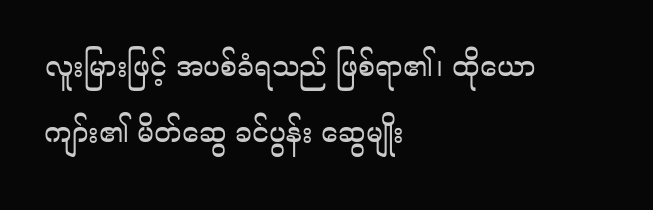လူးမြားဖြင့် အပစ်ခံရသည် ဖြစ်ရာ၏၊ ထိုယောကျာ်း၏ မိတ်ဆွေ ခင်ပွန်း ဆွေမျိုး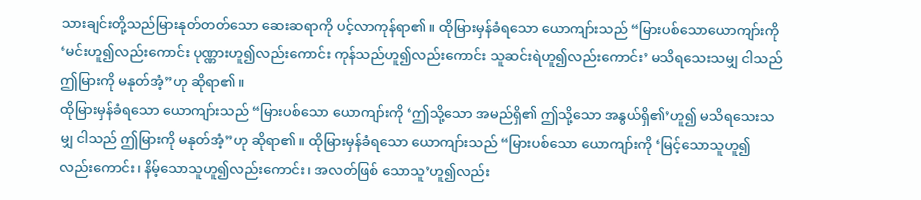သားချင်းတို့သည်မြားနုတ်တတ်သော ဆေးဆရာကို ပင့်လာကုန်ရာ၏။ ထိုမြားမှန်ခံရသော ယောကျာ်းသည် “မြားပစ်သောယောကျာ်းကို ‘မင်းဟူ၍လည်းကောင်း ပုဏ္ဏားဟူ၍လည်းကောင်း ကုန်သည်ဟူ၍လည်းကောင်း သူဆင်းရဲဟူ၍လည်းကောင်း’ မသိရသေးသမျှ ငါသည် ဤမြားကို မနုတ်အံ့”ဟု ဆိုရာ၏။
ထိုမြားမှန်ခံရသော ယောကျာ်းသည် “မြားပစ်သော ယောကျာ်းကို ‘ဤသို့သော အမည်ရှိ၏ ဤသို့သော အနွယ်ရှိ၏’ဟူ၍ မသိရသေးသမျှ ငါသည် ဤမြားကို မနုတ်အံ့”ဟု ဆိုရာ၏။ ထိုမြားမှန်ခံရသော ယောကျာ်းသည် “မြားပစ်သော ယောကျာ်းကို ‘မြင့်သောသူဟူ၍လည်းကောင်း၊ နိမ့်သောသူဟူ၍လည်းကောင်း၊ အလတ်ဖြစ် သောသူ’ဟူ၍လည်း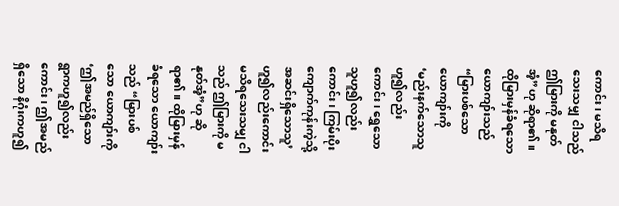ကောင်း၊ မသိရသေးသမျှ ငါသည် ဤမြားကို မနုတ်အံ့”ဟု ဆိုရာ၏။ ထိုမြားမှန်ခံရသော ယောကျာ်းသည် “မြားပစ်သော ယောကျာ်းကို ‘မည်းနက်သောသူဟူ၍လည်းကောင်း၊ ရွှေသောသူဟူ၍လည်းကောင်း၊ ကြမ်းပိုးကျောက်ကုန်းကဲ့သို့ အဆင်းရှိသောသူ’ဟူ၍လည်းကောင်း မသိရသေးသမျှ ငါသည် ဤမြားကို မနုတ်အံ့”ဟု ဆိုရာ၏။ ထိုမြားမှန်ခံရသော ယောကျာ်းသည် “မြားပစ်သော ယောကျာ်းကို ‘ဤအမည်ရှိသော ရွာကဟူ၍လည်းကောင်း၊ ဤအမည်ရှိသော နိဂုံးကဟူ၍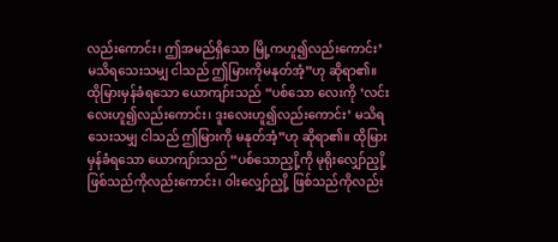လည်းကောင်း၊ ဤအမည်ရှိသော မြို့ကဟူ၍လည်းကောင်း’ မသိရသေးသမျှ ငါသည် ဤမြားကိုမနုတ်အံ့”ဟု ဆိုရာ၏။ ထိုမြားမှန်ခံရသော ယောကျာ်းသည် “ပစ်သော လေးကို ‘လင်းလေးဟူ၍လည်းကောင်း၊ ဒူးလေးဟူ၍လည်းကောင်း’ မသိရသေးသမျှ ငါသည် ဤမြားကို မနုတ်အံ့”ဟု ဆိုရာ၏။ ထိုမြားမှန်ခံရသော ယောကျာ်းသည် “ပစ်သောညှို့ကို မုရိုးလျှော်ညှို့ဖြစ်သည်ကိုလည်းကောင်း၊ ဝါးလျှော်ညှို့ ဖြစ်သည်ကိုလည်း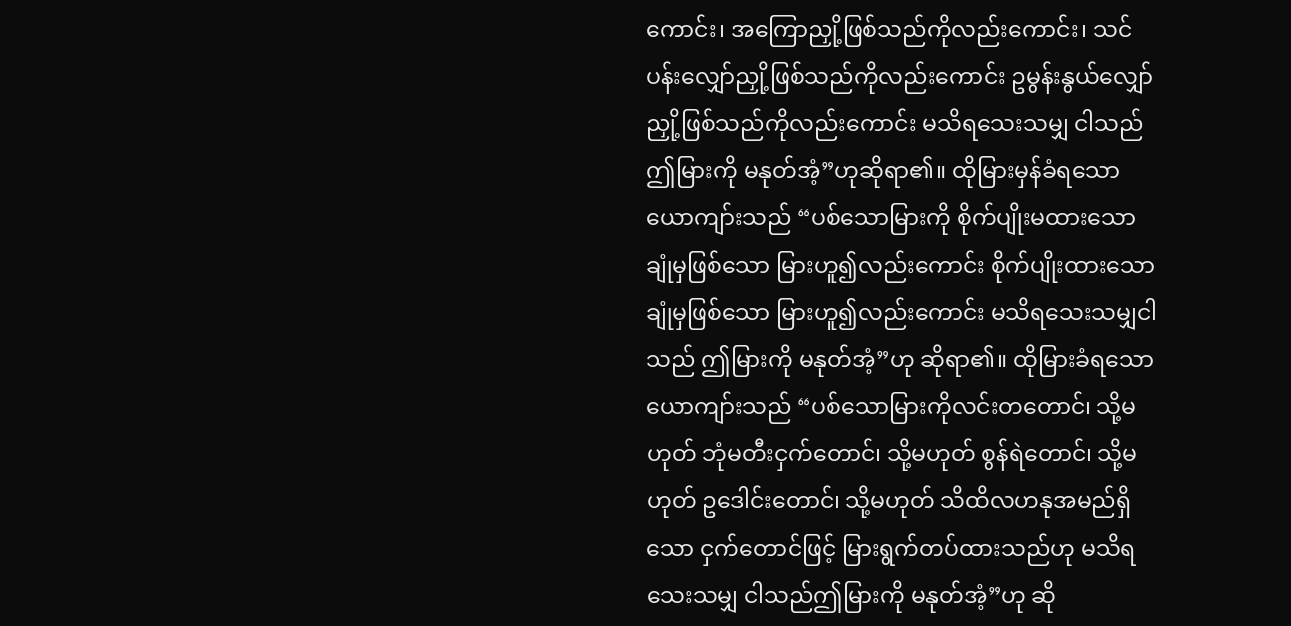ကောင်း၊ အကြောညှို့ဖြစ်သည်ကိုလည်းကောင်း၊ သင်ပန်းလျှော်ညှို့ဖြစ်သည်ကိုလည်းကောင်း ဥမွန်းနွယ်လျှော်ညှို့ဖြစ်သည်ကိုလည်းကောင်း မသိရသေးသမျှ ငါသည် ဤမြားကို မနုတ်အံ့”ဟုဆိုရာ၏။ ထိုမြားမှန်ခံရသော ယောကျာ်းသည် “ပစ်သောမြားကို စိုက်ပျိုးမထားသော ချုံမှဖြစ်သော မြားဟူ၍လည်းကောင်း စိုက်ပျိုးထားသော ချုံမှဖြစ်သော မြားဟူ၍လည်းကောင်း မသိရသေးသမျှငါသည် ဤမြားကို မနုတ်အံ့”ဟု ဆိုရာ၏။ ထိုမြားခံရသော ယောကျာ်းသည် “ပစ်သောမြားကိုလင်းတတောင်၊ သို့မဟုတ် ဘုံမတီးငှက်တောင်၊ သို့မဟုတ် စွန်ရဲတောင်၊ သို့မဟုတ် ဥဒေါင်းတောင်၊ သို့မဟုတ် သိထိလဟနုအမည်ရှိသော ငှက်တောင်ဖြင့် မြားရွက်တပ်ထားသည်ဟု မသိရသေးသမျှ ငါသည်ဤမြားကို မနုတ်အံ့”ဟု ဆို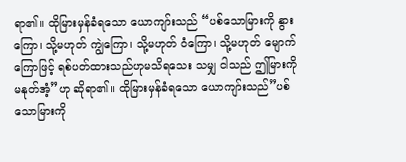ရာ၏။ ထိုမြားမှန်ခံရသော ယောကျာ်းသည် “ပစ်သောမြားကို နွားကြော၊ သို့မဟုတ် ကျွဲကြော၊ သို့မဟုတ် ဝံကြော၊ သို့မဟုတ် မျောက်ကြောဖြင့် ရစ်ပတ်ထားသည်ဟုမသိရသေး သမျှ ငါသည် ဤမြားကို မနုတ်အံ့”ဟု ဆိုရာ၏။ ထိုမြားမှန်ခံရသော ယောကျာ်းသည်”ပစ်သောမြားကို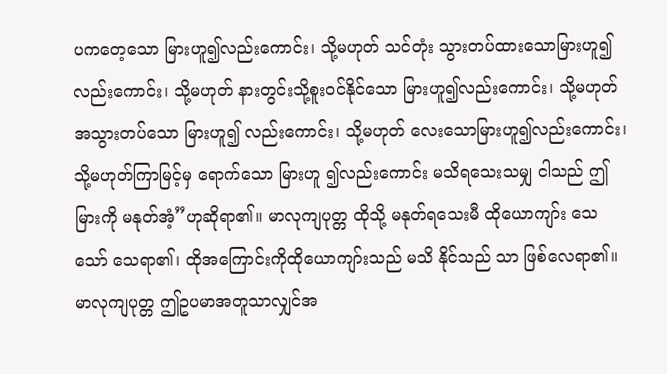ပကတေ့သော မြားဟူ၍လည်းကောင်း၊ သို့မဟုတ် သင်တုံး သွားတပ်ထားသောမြားဟူ၍လည်းကောင်း၊ သို့မဟုတ် နားတွင်းသို့စူးဝင်နိုင်သော မြားဟူ၍လည်းကောင်း၊ သို့မဟုတ်အသွားတပ်သော မြားဟူ၍ လည်းကောင်း၊ သို့မဟုတ် လေးသောမြားဟူ၍လည်းကောင်း၊ သို့မဟုတ်ကြာမြင့်မှ ရောက်သော မြားဟူ ၍လည်းကောင်း မသိရသေးသမျှ ငါသည် ဤမြားကို မနုတ်အံ့”ဟုဆိုရာ၏။ မာလုကျပုတ္တ ထိုသို့ မနုတ်ရသေးမီ ထိုယောကျာ်း သေသော် သေရာ၏၊ ထိုအကြောင်းကိုထိုယောကျာ်းသည် မသိ နိုင်သည် သာ ဖြစ်လေရာ၏။ မာလုကျပုတ္တ ဤဥပမာအတူသာလျှင်အ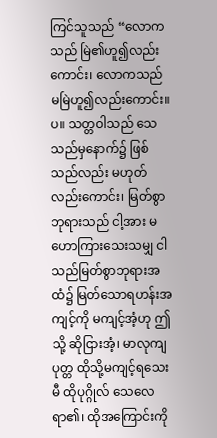ကြင်သူသည် “လောကသည် မြဲ၏ဟူ၍လည်း ကောင်း၊ လောကသည် မမြဲဟူ၍လည်းကောင်း။ပ။ သတ္တဝါသည် သေသည်မှနောက်၌ ဖြစ်သည်လည်း မဟုတ် လည်းကောင်း၊ မြတ်စွာဘုရားသည် ငါ့အား မဟောကြားသေးသမျှ ငါသည်မြတ်စွာဘုရားအထံ၌ မြတ်သောရဟန်းအကျင့်ကို မကျင့်အံ့ဟု ဤသို့ ဆိုငြားအံ့၊ မာလုကျပုတ္တ ထိုသို့မကျင့်ရသေးမီ ထိုပုဂ္ဂိုလ် သေလေရာ၏၊ ထိုအကြောင်းကို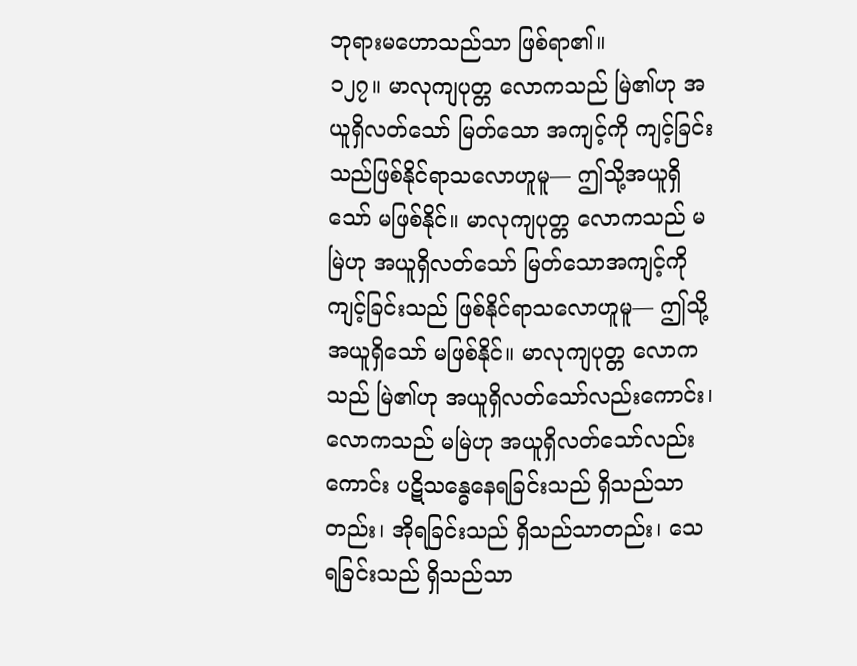ဘုရားမဟောသည်သာ ဖြစ်ရာ၏။
၁၂၇။ မာလုကျပုတ္တ လောကသည် မြဲ၏ဟု အယူရှိလတ်သော် မြတ်သော အကျင့်ကို ကျင့်ခြင်း သည်ဖြစ်နိုင်ရာသလောဟူမူ— ဤသို့အယူရှိသော် မဖြစ်နိုင်။ မာလုကျပုတ္တ လောကသည် မမြဲဟု အယူရှိလတ်သော် မြတ်သောအကျင့်ကို ကျင့်ခြင်းသည် ဖြစ်နိုင်ရာသလောဟူမူ— ဤသို့အယူရှိသော် မဖြစ်နိုင်။ မာလုကျပုတ္တ လောကသည် မြဲ၏ဟု အယူရှိလတ်သော်လည်းကောင်း၊ လောကသည် မမြဲဟု အယူရှိလတ်သော်လည်းကောင်း ပဋိသန္ဓေနေရခြင်းသည် ရှိသည်သာတည်း၊ အိုရခြင်းသည် ရှိသည်သာတည်း၊ သေရခြင်းသည် ရှိသည်သာ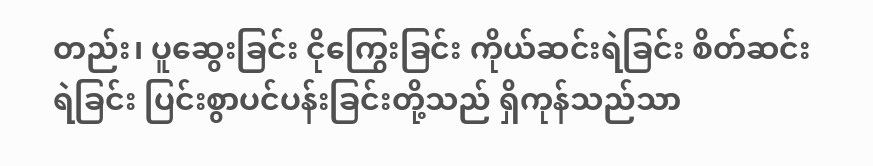တည်း၊ ပူဆွေးခြင်း ငိုကြွေးခြင်း ကိုယ်ဆင်းရဲခြင်း စိတ်ဆင်းရဲခြင်း ပြင်းစွာပင်ပန်းခြင်းတို့သည် ရှိကုန်သည်သာ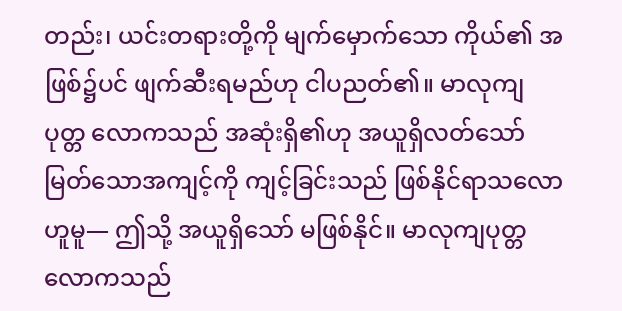တည်း၊ ယင်းတရားတို့ကို မျက်မှောက်သော ကိုယ်၏ အဖြစ်၌ပင် ဖျက်ဆီးရမည်ဟု ငါပညတ်၏။ မာလုကျပုတ္တ လောကသည် အဆုံးရှိ၏ဟု အယူရှိလတ်သော် မြတ်သောအကျင့်ကို ကျင့်ခြင်းသည် ဖြစ်နိုင်ရာသလောဟူမူ— ဤသို့ အယူရှိသော် မဖြစ်နိုင်။ မာလုကျပုတ္တလောကသည်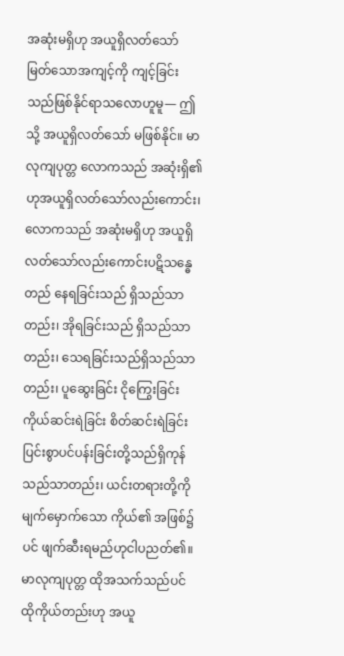အဆုံးမရှိဟု အယူရှိလတ်သော် မြတ်သောအကျင့်ကို ကျင့်ခြင်းသည်ဖြစ်နိုင်ရာသလောဟူမူ— ဤသို့ အယူရှိလတ်သော် မဖြစ်နိုင်။ မာလုကျပုတ္တ လောကသည် အဆုံးရှိ၏ဟုအယူရှိလတ်သော်လည်းကောင်း၊ လောကသည် အဆုံးမရှိဟု အယူရှိလတ်သော်လည်းကောင်းပဋိသန္ဓေတည် နေရခြင်းသည် ရှိသည်သာ တည်း၊ အိုရခြင်းသည် ရှိသည်သာတည်း၊ သေရခြင်းသည်ရှိသည်သာတည်း၊ ပူဆွေးခြင်း ငိုကြွေးခြင်း ကိုယ်ဆင်းရဲခြင်း စိတ်ဆင်းရဲခြင်း ပြင်းစွာပင်ပန်းခြင်းတို့သည်ရှိကုန်သည်သာတည်း၊ ယင်းတရားတို့ကို မျက်မှောက်သော ကိုယ်၏ အဖြစ်၌ပင် ဖျက်ဆီးရမည်ဟုငါပညတ်၏။
မာလုကျပုတ္တ ထိုအသက်သည်ပင် ထိုကိုယ်တည်းဟု အယူ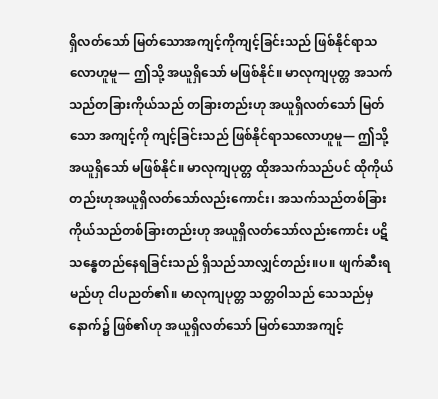ရှိလတ်သော် မြတ်သောအကျင့်ကိုကျင့်ခြင်းသည် ဖြစ်နိုင်ရာသလောဟူမူ— ဤသို့ အယူရှိသော် မဖြစ်နိုင်။ မာလုကျပုတ္တ အသက်သည်တခြားကိုယ်သည် တခြားတည်းဟု အယူရှိလတ်သော် မြတ်သော အကျင့်ကို ကျင့်ခြင်းသည် ဖြစ်နိုင်ရာသလောဟူမူ— ဤသို့ အယူရှိသော် မဖြစ်နိုင်။ မာလုကျပုတ္တ ထိုအသက်သည်ပင် ထိုကိုယ်တည်းဟုအယူရှိလတ်သော်လည်းကောင်း၊ အသက်သည်တစ်ခြား ကိုယ်သည်တစ်ခြားတည်းဟု အယူရှိလတ်သော်လည်းကောင်း ပဋိသန္ဓေတည်နေရခြင်းသည် ရှိသည်သာလျှင်တည်း။ပ။ ဖျက်ဆီးရမည်ဟု ငါပညတ်၏။ မာလုကျပုတ္တ သတ္တဝါသည် သေသည်မှနောက်၌ ဖြစ်၏ဟု အယူရှိလတ်သော် မြတ်သောအကျင့်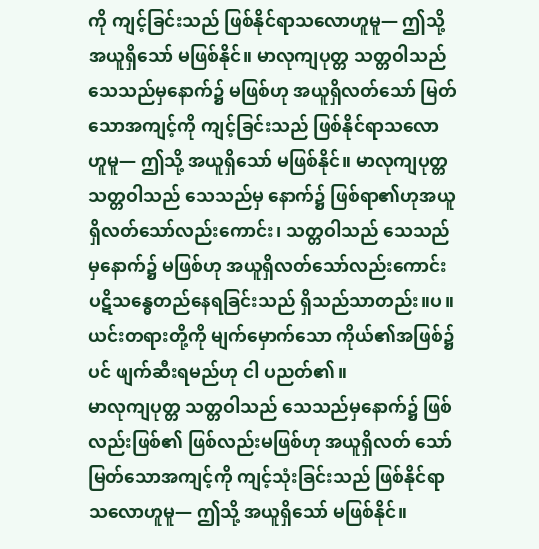ကို ကျင့်ခြင်းသည် ဖြစ်နိုင်ရာသလောဟူမူ— ဤသို့ အယူရှိသော် မဖြစ်နိုင်။ မာလုကျပုတ္တ သတ္တဝါသည်သေသည်မှနောက်၌ မဖြစ်ဟု အယူရှိလတ်သော် မြတ်သောအကျင့်ကို ကျင့်ခြင်းသည် ဖြစ်နိုင်ရာသလောဟူမူ— ဤသို့ အယူရှိသော် မဖြစ်နိုင်။ မာလုကျပုတ္တ သတ္တဝါသည် သေသည်မှ နောက်၌ ဖြစ်ရာ၏ဟုအယူရှိလတ်သော်လည်းကောင်း၊ သတ္တဝါသည် သေသည်မှနောက်၌ မဖြစ်ဟု အယူရှိလတ်သော်လည်းကောင်း ပဋိသန္ဓေတည်နေရခြင်းသည် ရှိသည်သာတည်း။ပ။ ယင်းတရားတို့ကို မျက်မှောက်သော ကိုယ်၏အဖြစ်၌ပင် ဖျက်ဆီးရမည်ဟု ငါ ပညတ်၏။
မာလုကျပုတ္တ သတ္တဝါသည် သေသည်မှနောက်၌ ဖြစ်လည်းဖြစ်၏ ဖြစ်လည်းမဖြစ်ဟု အယူရှိလတ် သော်မြတ်သောအကျင့်ကို ကျင့်သုံးခြင်းသည် ဖြစ်နိုင်ရာသလောဟူမူ— ဤသို့ အယူရှိသော် မဖြစ်နိုင်။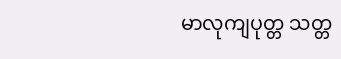မာလုကျပုတ္တ သတ္တ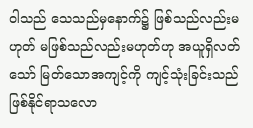ဝါသည် သေသည်မှနောက်၌ ဖြစ်သည်လည်းမဟုတ် မဖြစ်သည်လည်းမဟုတ်ဟု အယူရှိလတ်သော် မြတ်သောအကျင့်ကို ကျင့်သုံးခြင်းသည် ဖြစ်နိုင်ရာသလော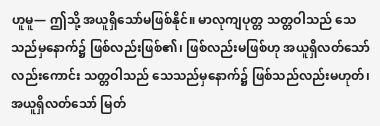ဟူမူ— ဤသို့ အယူရှိသော်မဖြစ်နိုင်။ မာလုကျပုတ္တ သတ္တဝါသည် သေသည်မှနောက်၌ ဖြစ်လည်းဖြစ်၏၊ ဖြစ်လည်းမဖြစ်ဟု အယူရှိလတ်သော်လည်းကောင်း သတ္တဝါသည် သေသည်မှနောက်၌ ဖြစ်သည်လည်းမဟုတ်၊ အယူရှိလတ်သော် မြတ်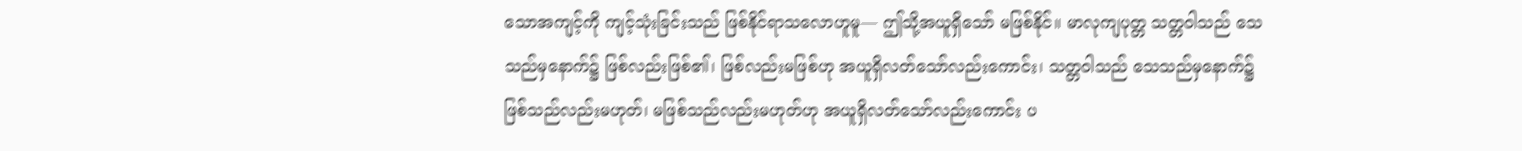သောအကျင့်ကို ကျင့်သုံးခြင်းသည် ဖြစ်နိုင်ရာသလောဟူမူ— ဤသို့အယူရှိသော် မဖြစ်နိုင်။ မာလုကျပုတ္တ သတ္တဝါသည် သေသည်မှနောက်၌ ဖြစ်လည်းဖြစ်၏၊ ဖြစ်လည်းမဖြစ်ဟု အယူရှိလတ်သော်လည်းကောင်း၊ သတ္တဝါသည် သေသည်မှနောက်၌ ဖြစ်သည်လည်းမဟုတ်၊ မဖြစ်သည်လည်းမဟုတ်ဟု အယူရှိလတ်သော်လည်းကောင်း ပ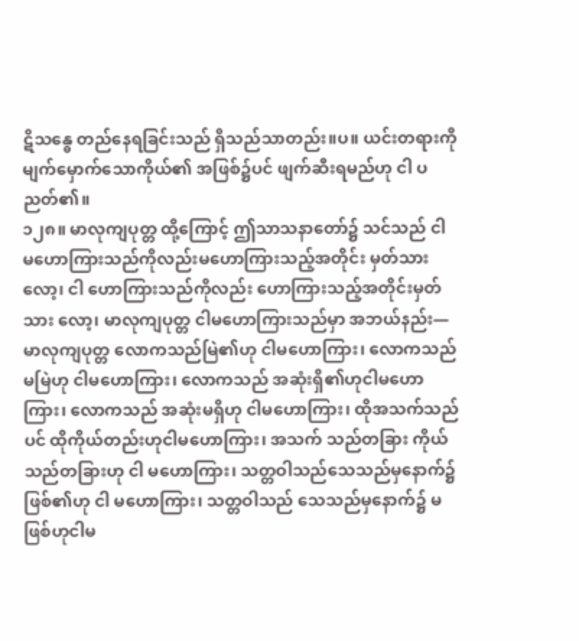ဋိသန္ဓေ တည်နေရခြင်းသည် ရှိသည်သာတည်း။ပ။ ယင်းတရားကို မျက်မှောက်သောကိုယ်၏ အဖြစ်၌ပင် ဖျက်ဆီးရမည်ဟု ငါ ပညတ်၏။
၁၂၈။ မာလုကျပုတ္တ ထို့ကြောင့် ဤသာသနာတော်၌ သင်သည် ငါ မဟောကြားသည်ကိုလည်းမဟောကြားသည့်အတိုင်း မှတ်သားလော့၊ ငါ ဟောကြားသည်ကိုလည်း ဟောကြားသည့်အတိုင်းမှတ်သား လော့၊ မာလုကျပုတ္တ ငါမဟောကြားသည်မှာ အဘယ်နည်း— မာလုကျပုတ္တ လောကသည်မြဲ၏ဟု ငါမဟောကြား၊ လောကသည် မမြဲဟု ငါမဟောကြား၊ လောကသည် အဆုံးရှိ၏ဟုငါမဟောကြား၊ လောကသည် အဆုံးမရှိဟု ငါမဟောကြား၊ ထိုအသက်သည်ပင် ထိုကိုယ်တည်းဟုငါမဟောကြား၊ အသက် သည်တခြား ကိုယ်သည်တခြားဟု ငါ မဟောကြား၊ သတ္တဝါသည်သေသည်မှနောက်၌ ဖြစ်၏ဟု ငါ မဟောကြား၊ သတ္တဝါသည် သေသည်မှနောက်၌ မဖြစ်ဟုငါမ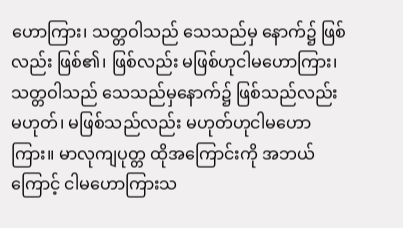ဟောကြား၊ သတ္တဝါသည် သေသည်မှ နောက်၌ ဖြစ်လည်း ဖြစ်၏၊ ဖြစ်လည်း မဖြစ်ဟုငါမဟောကြား၊ သတ္တဝါသည် သေသည်မှနောက်၌ ဖြစ်သည်လည်း မဟုတ်၊ မဖြစ်သည်လည်း မဟုတ်ဟုငါမဟောကြား။ မာလုကျပုတ္တ ထိုအကြောင်းကို အဘယ်ကြောင့် ငါမဟောကြားသ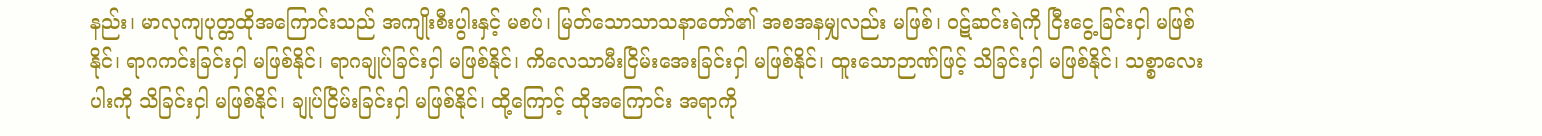နည်း၊ မာလုကျပုတ္တထိုအကြောင်းသည် အကျိုးစီးပွါးနှင့် မစပ်၊ မြတ်သောသာသနာတော်၏ အစအနမျှလည်း မဖြစ်၊ ဝဋ်ဆင်းရဲကို ငြီးငွေ့ခြင်းငှါ မဖြစ်နိုင်၊ ရာဂကင်းခြင်းငှါ မဖြစ်နိုင်၊ ရာဂချုပ်ခြင်းငှါ မဖြစ်နိုင်၊ ကိလေသာမီးငြိမ်းအေးခြင်းငှါ မဖြစ်နိုင်၊ ထူးသောဉာဏ်ဖြင့် သိခြင်းငှါ မဖြစ်နိုင်၊ သစ္စာလေးပါးကို သိခြင်းငှါ မဖြစ်နိုင်၊ ချုပ်ငြိမ်းခြင်းငှါ မဖြစ်နိုင်၊ ထို့ကြောင့် ထိုအကြောင်း အရာကို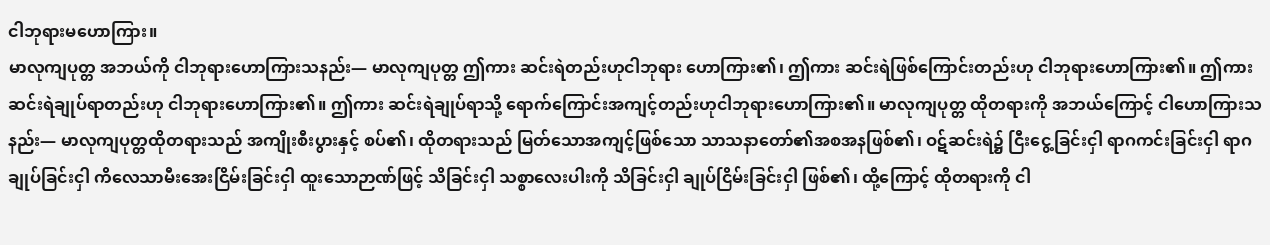ငါဘုရားမဟောကြား။
မာလုကျပုတ္တ အဘယ်ကို ငါဘုရားဟောကြားသနည်း— မာလုကျပုတ္တ ဤကား ဆင်းရဲတည်းဟုငါဘုရား ဟောကြား၏၊ ဤကား ဆင်းရဲဖြစ်ကြောင်းတည်းဟု ငါဘုရားဟောကြား၏။ ဤကား ဆင်းရဲချုပ်ရာတည်းဟု ငါဘုရားဟောကြား၏။ ဤကား ဆင်းရဲချုပ်ရာသို့ ရောက်ကြောင်းအကျင့်တည်းဟုငါဘုရားဟောကြား၏။ မာလုကျပုတ္တ ထိုတရားကို အဘယ်ကြောင့် ငါဟောကြားသနည်း— မာလုကျပုတ္တထိုတရားသည် အကျိုးစီးပွားနှင့် စပ်၏၊ ထိုတရားသည် မြတ်သောအကျင့်ဖြစ်သော သာသနာတော်၏အစအနဖြစ်၏၊ ဝဋ်ဆင်းရဲ၌ ငြီးငွေ့ခြင်းငှါ ရာဂကင်းခြင်းငှါ ရာဂချုပ်ခြင်းငှါ ကိလေသာမီးအေးငြိမ်းခြင်းငှါ ထူးသောဉာဏ်ဖြင့် သိခြင်းငှါ သစ္စာလေးပါးကို သိခြင်းငှါ ချုပ်ငြိမ်းခြင်းငှါ ဖြစ်၏၊ ထို့ကြောင့် ထိုတရားကို ငါ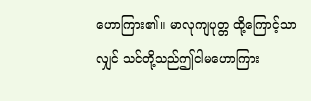ဟောကြား၏။ မာလုကျပုတ္တ ထို့ကြောင့်သာလျှင် သင်တို့သည်ဤငါမဟောကြား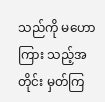သည်ကို မဟောကြား သည့်အတိုင်း မှတ်ကြ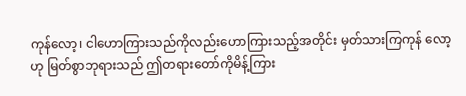ကုန်လော့၊ ငါဟောကြားသည်ကိုလည်းဟောကြားသည့်အတိုင်း မှတ်သားကြကုန် လော့ဟု မြတ်စွာဘုရားသည် ဤတရားတော်ကိုမိန့်ကြား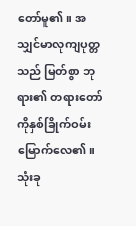တော်မူ၏။ အသျှင်မာလုကျပုတ္တသည် မြတ်စွာ ဘုရား၏ တရားတော်ကိုနှစ်ခြိုက်ဝမ်းမြောက်လေ၏။
သုံးခု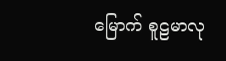မြောက် စူဠမာလု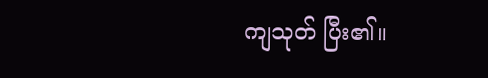ကျသုတ် ပြီး၏။